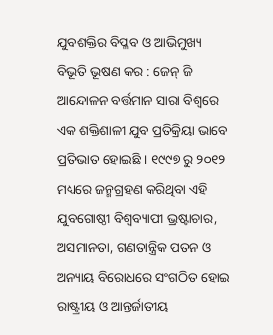ଯୁବଶକ୍ତିର ବିପ୍ଳବ ଓ ଆଭିମୁଖ୍ୟ
ବିଭୂତି ଭୂଷଣ କର : ଜେନ୍ ଜି ଆନ୍ଦୋଳନ ବର୍ତ୍ତମାନ ସାରା ବିଶ୍ୱରେ ଏକ ଶକ୍ତିଶାଳୀ ଯୁବ ପ୍ରତିକ୍ରିୟା ଭାବେ ପ୍ରତିଭାତ ହୋଇଛି । ୧୯୯୭ ରୁ ୨୦୧୨ ମଧ୍ୟରେ ଜନ୍ମଗ୍ରହଣ କରିଥିବା ଏହି ଯୁବଗୋଷ୍ଠୀ ବିଶ୍ୱବ୍ୟାପୀ ଭ୍ରଷ୍ଟାଚାର, ଅସମାନତା, ଗଣତାନ୍ତ୍ରିକ ପତନ ଓ ଅନ୍ୟାୟ ବିରୋଧରେ ସଂଗଠିତ ହୋଇ ରାଷ୍ଟ୍ରୀୟ ଓ ଆନ୍ତର୍ଜାତୀୟ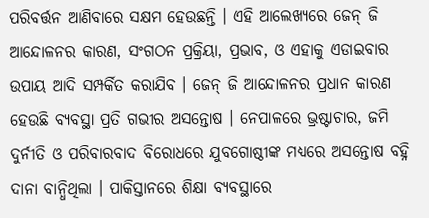ପରିବର୍ତ୍ତନ ଆଣିବାରେ ସକ୍ଷମ ହେଉଛନ୍ତି । ଏହି ଆଲେଖ୍ୟରେ ଜେନ୍ ଜି ଆନ୍ଦୋଳନର କାରଣ, ସଂଗଠନ ପ୍ରକ୍ରିୟା, ପ୍ରଭାବ, ଓ ଏହାକୁ ଏଡାଇବାର ଉପାୟ ଆଦି ସମ୍ପର୍କିତ କରାଯିବ । ଜେନ୍ ଜି ଆନ୍ଦୋଳନର ପ୍ରଧାନ କାରଣ ହେଉଛି ବ୍ୟବସ୍ଥା ପ୍ରତି ଗଭୀର ଅସନ୍ତୋଷ । ନେପାଳରେ ଭ୍ରଷ୍ଟାଚାର, ଜମି ଦୁର୍ନୀତି ଓ ପରିବାରବାଦ ବିରୋଧରେ ଯୁବଗୋଷ୍ଠୀଙ୍କ ମଧ୍ୟରେ ଅସନ୍ତୋଷ ବହ୍ନି ଦାନା ବାନ୍ଧିଥିଲା । ପାକିସ୍ତାନରେ ଶିକ୍ଷା ବ୍ୟବସ୍ଥାରେ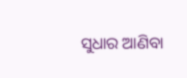ସୁଧାର ଆଣିବା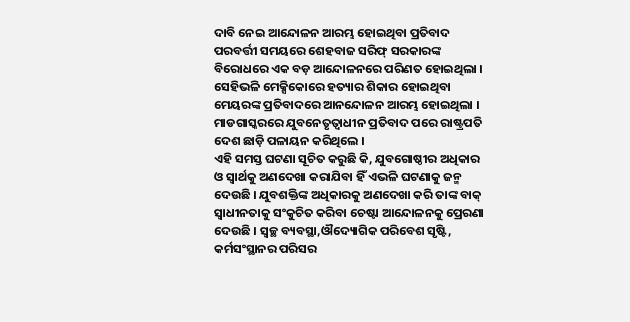ଦାବି ନେଇ ଆନ୍ଦୋଳନ ଆରମ୍ଭ ହୋଇଥିବା ପ୍ରତିବାଦ ପରବର୍ତ୍ତୀ ସମୟରେ ଶେହବାଜ ସରିଫ୍ ସରକାରଙ୍କ ବିରୋଧରେ ଏକ ବଡ଼ ଆନ୍ଦୋଳନରେ ପରିଣତ ହୋଇଥିଲା । ସେହିଭଳି ମେକ୍ସିକୋରେ ହତ୍ୟାର ଶିକାର ହୋଇଥିବା ମେୟରଙ୍କ ପ୍ରତିବାଦରେ ଆନନ୍ଦୋଳନ ଆରମ୍ଭ ହୋଇଥିଲା । ମାଡଗାସ୍କରରେ ଯୁବନେତୃତ୍ୱାଧୀନ ପ୍ରତିବାଦ ପରେ ରାଷ୍ଟ୍ରପତି ଦେଶ ଛାଡ଼ି ପଳାୟନ କରିଥିଲେ ।
ଏହି ସମସ୍ତ ଘଟଣା ସୂଚିତ କରୁଛି କି, ଯୁବଗୋଷ୍ଠୀର ଅଧିକାର ଓ ସ୍ୱାର୍ଥକୁ ଅଣଦେଖା କରାଯିବା ହିଁ ଏଭଳି ଘଟଣାକୁ ଜନ୍ମ ଦେଉଛି । ଯୁବଶକ୍ତିଙ୍କ ଅଧିକାରକୁ ଅଣଦେଖା କରି ତାଙ୍କ ବାକ୍ ସ୍ୱାଧୀନତାକୁ ସଂକୁଚିତ କରିବା ଚେଷ୍ଟା ଆନ୍ଦୋଳନକୁ ପ୍ରେରଣା ଦେଉଛି । ସ୍ୱଚ୍ଛ ବ୍ୟବସ୍ଥା,ଔଦ୍ୟୋଗିକ ପରିବେଶ ସୃଷ୍ଟି, କର୍ମସଂସ୍ଥାନର ପରିସର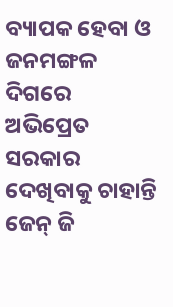ବ୍ୟାପକ ହେବା ଓ ଜନମଙ୍ଗଳ ଦିଗରେ ଅଭିପ୍ରେତ ସରକାର ଦେଖିବାକୁ ଚାହାନ୍ତି ଜେନ୍ ଜି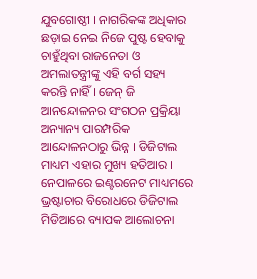ଯୁବଗୋଷ୍ଠୀ । ନାଗରିକଙ୍କ ଅଧିକାର ଛଡ଼ାଇ ନେଇ ନିଜେ ପୁଷ୍ଟ ହେବାକୁ ଚାହୁଁଥିବା ରାଜନେତା ଓ ଅମଲାତନ୍ତ୍ରୀଙ୍କୁ ଏହି ବର୍ଗ ସହ୍ୟ କରନ୍ତି ନାହିଁ । ଜେନ୍ ଜି ଆନନ୍ଦୋଳନର ସଂଗଠନ ପ୍ରକ୍ରିୟା ଅନ୍ୟାନ୍ୟ ପାରମ୍ପରିକ ଆନ୍ଦୋଳନଠାରୁ ଭିନ୍ନ । ଡିଜିଟାଲ ମାଧ୍ୟମ ଏହାର ମୁଖ୍ୟ ହତିଆର । ନେପାଳରେ ଇଣ୍ଟରନେଟ ମାଧ୍ୟମରେ ଭ୍ରଷ୍ଟାଚାର ବିରୋଧରେ ଡିଜିଟାଲ ମିଡିଆରେ ବ୍ୟାପକ ଆଲୋଚନା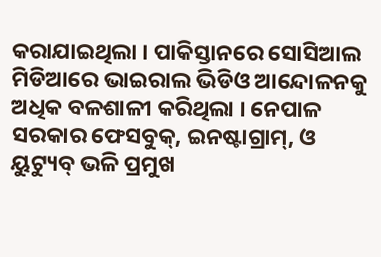କରାଯାଇଥିଲା । ପାକିସ୍ତାନରେ ସୋସିଆଲ ମିଡିଆରେ ଭାଇରାଲ ଭିଡିଓ ଆନ୍ଦୋଳନକୁ ଅଧିକ ବଳଶାଳୀ କରିଥିଲା । ନେପାଳ ସରକାର ଫେସବୁକ୍, ଇନଷ୍ଟାଗ୍ରାମ୍, ଓ ୟୁଟ୍ୟୁବ୍ ଭଳି ପ୍ରମୁଖ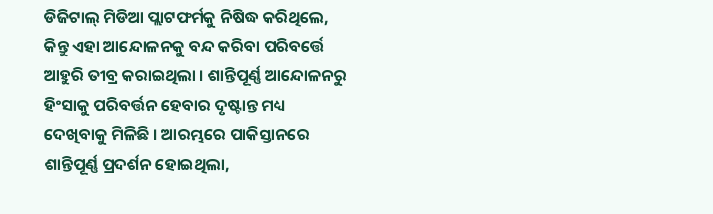ଡିଜିଟାଲ୍ ମିଡିଆ ପ୍ଲାଟଫର୍ମକୁ ନିଷିଦ୍ଧ କରିଥିଲେ, କିନ୍ତୁ ଏହା ଆନ୍ଦୋଳନକୁ ବନ୍ଦ କରିବା ପରିବର୍ତ୍ତେ ଆହୁରି ତୀବ୍ର କରାଇଥିଲା । ଶାନ୍ତିପୂର୍ଣ୍ଣ ଆନ୍ଦୋଳନରୁ ହିଂସାକୁ ପରିବର୍ତ୍ତନ ହେବାର ଦୃଷ୍ଟାନ୍ତ ମଧ୍ୟ ଦେଖିବାକୁ ମିଳିଛି । ଆରମ୍ଭରେ ପାକିସ୍ତାନରେ ଶାନ୍ତିପୂର୍ଣ୍ଣ ପ୍ରଦର୍ଶନ ହୋଇଥିଲା,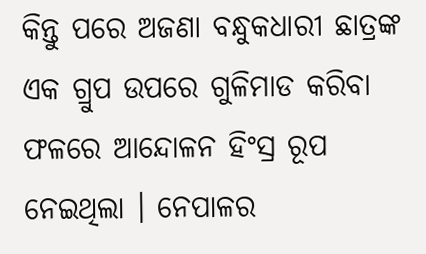କିନ୍ତୁ ପରେ ଅଜଣା ବନ୍ଧୁକଧାରୀ ଛାତ୍ରଙ୍କ ଏକ ଗ୍ରୁପ ଉପରେ ଗୁଳିମାଡ କରିବା ଫଳରେ ଆନ୍ଦୋଳନ ହିଂସ୍ର ରୂପ ନେଇଥିଲା । ନେପାଳର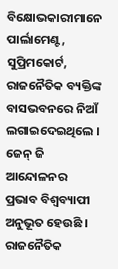ବିକ୍ଷୋଭକାରୀମାନେ ପାର୍ଲାମେଣ୍ଟ, ସୁପ୍ରିମକୋର୍ଟ, ରାଜନୈତିକ ବ୍ୟକ୍ତିଙ୍କ ବାସଭବନରେ ନିଆଁ ଲଗାଇଦେଇଥିଲେ ।
ଜେନ୍ ଜି ଆନ୍ଦୋଳନର ପ୍ରଭାବ ବିଶ୍ୱବ୍ୟାପୀ ଅନୁଭୂତ ହେଉଛି । ରାଜନୈତିକ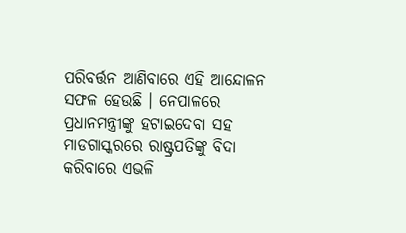ପରିବର୍ତ୍ତନ ଆଣିବାରେ ଏହି ଆନ୍ଦୋଳନ ସଫଳ ହେଉଛି । ନେପାଳରେ ପ୍ରଧାନମନ୍ତ୍ରୀଙ୍କୁ ହଟାଇଦେବା ସହ ମାଡଗାସ୍କରରେ ରାଷ୍ଟ୍ରପତିଙ୍କୁ ବିଦା କରିବାରେ ଏଭଳି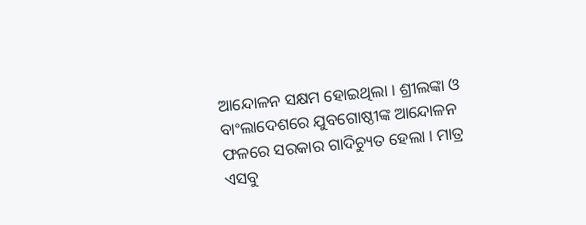ଆନ୍ଦୋଳନ ସକ୍ଷମ ହୋଇଥିଲା । ଶ୍ରୀଲଙ୍କା ଓ ବାଂଲାଦେଶରେ ଯୁବଗୋଷ୍ଠୀଙ୍କ ଆନ୍ଦୋଳନ ଫଳରେ ସରକାର ଗାଦିଚ୍ୟୁତ ହେଲା । ମାତ୍ର ଏସବୁ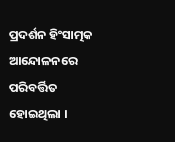ପ୍ରଦର୍ଶନ ହିଂସାତ୍ମକ ଆନ୍ଦୋଳନରେ ପରିବର୍ତ୍ତିତ ହୋଇଥିଲା ।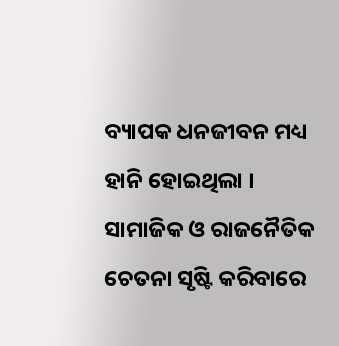ବ୍ୟାପକ ଧନଜୀବନ ମଧ୍ୟ ହାନି ହୋଇଥିଲା । ସାମାଜିକ ଓ ରାଜନୈତିକ ଚେତନା ସୃଷ୍ଟି କରିବାରେ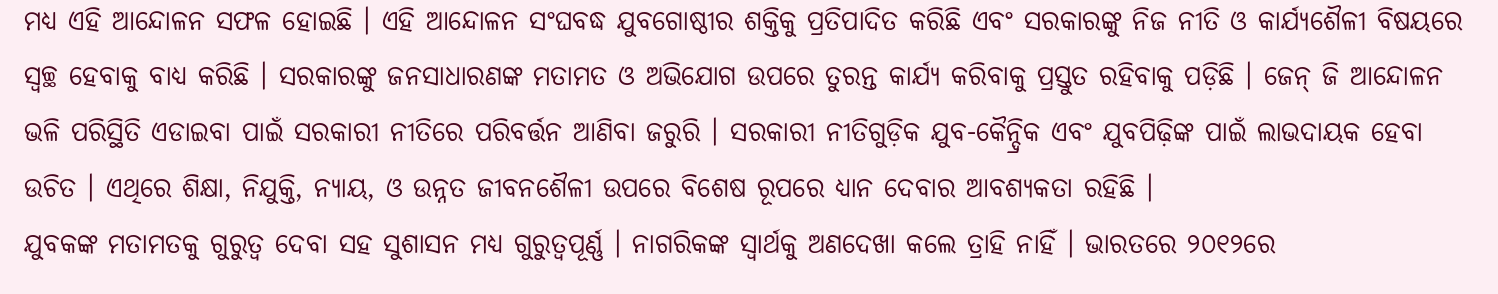ମଧ୍ୟ ଏହି ଆନ୍ଦୋଳନ ସଫଳ ହୋଇଛି । ଏହି ଆନ୍ଦୋଳନ ସଂଘବଦ୍ଧ ଯୁବଗୋଷ୍ଠୀର ଶକ୍ତିକୁ ପ୍ରତିପାଦିତ କରିଛି ଏବଂ ସରକାରଙ୍କୁ ନିଜ ନୀତି ଓ କାର୍ଯ୍ୟଶୈଳୀ ବିଷୟରେ ସ୍ୱଚ୍ଛ ହେବାକୁ ବାଧ୍ୟ କରିଛି । ସରକାରଙ୍କୁ ଜନସାଧାରଣଙ୍କ ମତାମତ ଓ ଅଭିଯୋଗ ଉପରେ ତୁରନ୍ତ କାର୍ଯ୍ୟ କରିବାକୁ ପ୍ରସ୍ତୁତ ରହିବାକୁ ପଡ଼ିଛି । ଜେନ୍ ଜି ଆନ୍ଦୋଳନ ଭଳି ପରିସ୍ଥିତି ଏଡାଇବା ପାଇଁ ସରକାରୀ ନୀତିରେ ପରିବର୍ତ୍ତନ ଆଣିବା ଜରୁରି । ସରକାରୀ ନୀତିଗୁଡ଼ିକ ଯୁବ-କୈନ୍ଦ୍ରିକ ଏବଂ ଯୁବପିଢ଼ିଙ୍କ ପାଇଁ ଲାଭଦାୟକ ହେବା ଉଚିତ । ଏଥିରେ ଶିକ୍ଷା, ନିଯୁକ୍ତି, ନ୍ୟାୟ, ଓ ଉନ୍ନତ ଜୀବନଶୈଳୀ ଉପରେ ବିଶେଷ ରୂପରେ ଧ୍ୟାନ ଦେବାର ଆବଶ୍ୟକତା ରହିଛି ।
ଯୁବକଙ୍କ ମତାମତକୁ ଗୁରୁତ୍ୱ ଦେବା ସହ ସୁଶାସନ ମଧ୍ୟ ଗୁରୁତ୍ୱପୂର୍ଣ୍ଣ । ନାଗରିକଙ୍କ ସ୍ୱାର୍ଥକୁ ଅଣଦେଖା କଲେ ତ୍ରାହି ନାହିଁ । ଭାରତରେ ୨୦୧୨ରେ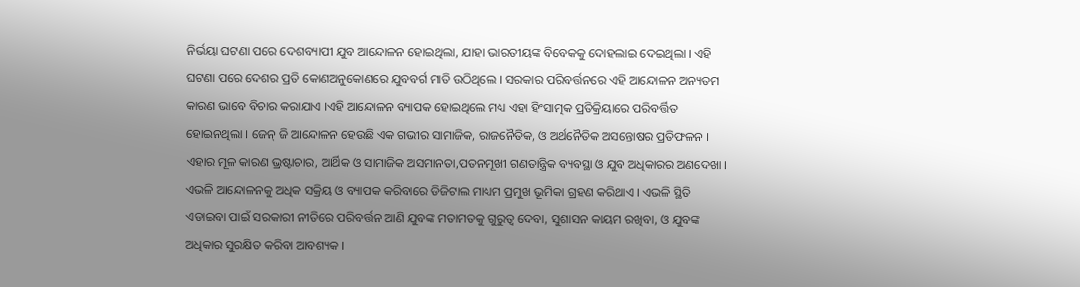ନିର୍ଭୟା ଘଟଣା ପରେ ଦେଶବ୍ୟାପୀ ଯୁବ ଆନ୍ଦୋଳନ ହୋଇଥିଲା, ଯାହା ଭାରତୀୟଙ୍କ ବିବେକକୁ ଦୋହଲାଇ ଦେଇଥିଲା । ଏହି ଘଟଣା ପରେ ଦେଶର ପ୍ରତି କୋଣଅନୁକୋଣରେ ଯୁବବର୍ଗ ମାତି ଉଠିଥିଲେ । ସରକାର ପରିବର୍ତ୍ତନରେ ଏହି ଆନ୍ଦୋଳନ ଅନ୍ୟତମ କାରଣ ଭାବେ ବିଚାର କରାଯାଏ ।ଏହି ଆନ୍ଦୋଳନ ବ୍ୟାପକ ହୋଇଥିଲେ ମଧ୍ୟ ଏହା ହିଂସାତ୍ମକ ପ୍ରତିକ୍ରିୟାରେ ପରିବର୍ତ୍ତିତ ହୋଇନଥିଲା । ଜେନ୍ ଜି ଆନ୍ଦୋଳନ ହେଉଛି ଏକ ଗଭୀର ସାମାଜିକ, ରାଜନୈତିକ, ଓ ଅର୍ଥନୈତିକ ଅସନ୍ତୋଷର ପ୍ରତିଫଳନ । ଏହାର ମୂଳ କାରଣ ଭ୍ରଷ୍ଟାଚାର, ଆର୍ଥିକ ଓ ସାମାଜିକ ଅସମାନତା,ପତନମୂଖୀ ଗଣତାନ୍ତ୍ରିକ ବ୍ୟବସ୍ଥା ଓ ଯୁବ ଅଧିକାରର ଅଣଦେଖା । ଏଭଳି ଆନ୍ଦୋଳନକୁ ଅଧିକ ସକ୍ରିୟ ଓ ବ୍ୟାପକ କରିବାରେ ଡିଜିଟାଲ ମାଧ୍ୟମ ପ୍ରମୁଖ ଭୂମିକା ଗ୍ରହଣ କରିଥାଏ । ଏଭଳି ସ୍ଥିତି ଏଡାଇବା ପାଇଁ ସରକାରୀ ନୀତିରେ ପରିବର୍ତ୍ତନ ଆଣି ଯୁବଙ୍କ ମତାମତକୁ ଗୁରୁତ୍ୱ ଦେବା, ସୁଶାସନ କାୟମ ରଖିବା, ଓ ଯୁବଙ୍କ ଅଧିକାର ସୁରକ୍ଷିତ କରିବା ଆବଶ୍ୟକ ।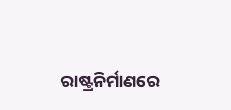ରାଷ୍ଟ୍ରନିର୍ମାଣରେ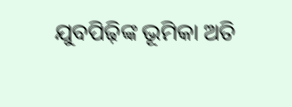ଯୁବପିଢ଼ିଙ୍କ ଭୂମିକା ଅତି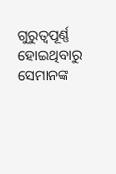ଗୁରୁତ୍ୱପୂର୍ଣ୍ଣ ହୋଇଥିବାରୁ ସେମାନଙ୍କ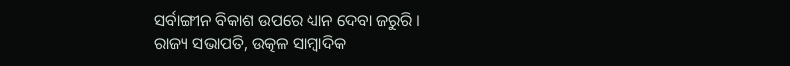ସର୍ବାଙ୍ଗୀନ ବିକାଶ ଉପରେ ଧ୍ୟାନ ଦେବା ଜରୁରି ।
ରାଜ୍ୟ ସଭାପତି, ଉତ୍କଳ ସାମ୍ବାଦିକ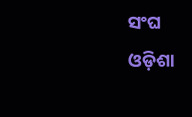ସଂଘ
ଓଡ଼ିଶା